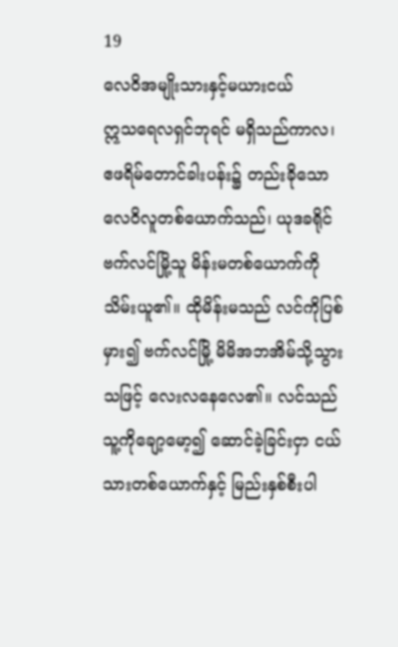19
လေဝိအမျိုးသားနှင့်မယားငယ်
ဣသရေလရှင်ဘုရင် မရှိသည်ကာလ၊ ဧဖရိမ်တောင်ခါးပန်း၌ တည်းခိုသော လေဝိလူတစ်ယောက်သည်၊ ယုဒခရိုင် ဗက်လင်မြို့သူ မိန်းမတစ်ယောက်ကို သိမ်းယူ၏။ ထိုမိန်းမသည် လင်ကိုပြစ်မှား၍ ဗက်လင်မြို့ မိမိအဘအိမ်သို့သွားသဖြင့် လေးလနေလေ၏။ လင်သည် သူ့ကိုချော့မော့၍ ဆောင်ခဲ့ခြင်းငှာ ငယ်သားတစ်ယောက်နှင့် မြည်းနှစ်စီးပါ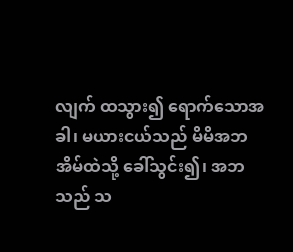လျက် ထသွား၍ ရောက်သောအခါ၊ မယားငယ်သည် မိမိအဘအိမ်ထဲသို့ ခေါ်သွင်း၍၊ အဘသည် သ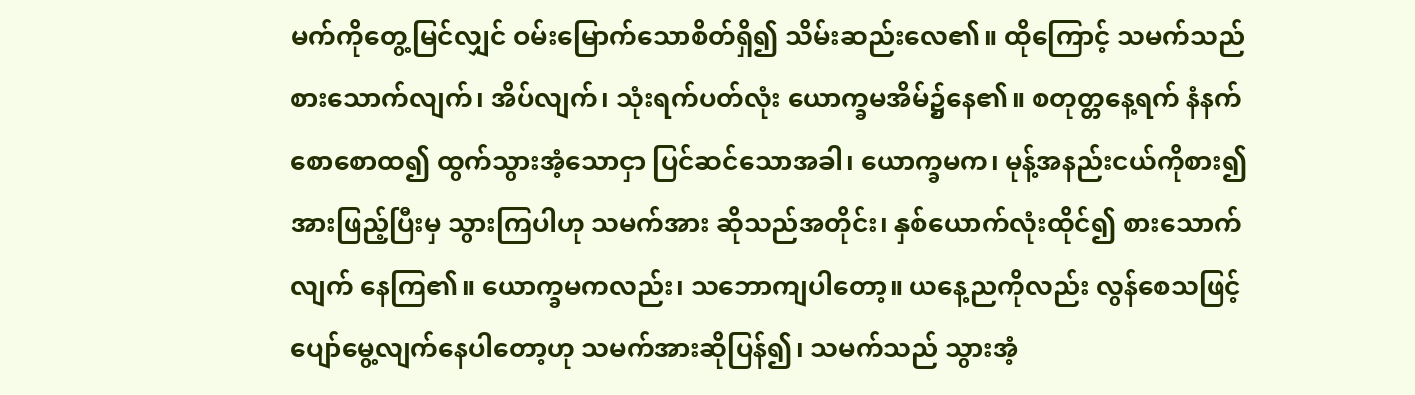မက်ကိုတွေ့မြင်လျှင် ဝမ်းမြောက်သောစိတ်ရှိ၍ သိမ်းဆည်းလေ၏။ ထိုကြောင့် သမက်သည် စားသောက်လျက်၊ အိပ်လျက်၊ သုံးရက်ပတ်လုံး ယောက္ခမအိမ်၌နေ၏။ စတုတ္တနေ့ရက် နံနက်စောစောထ၍ ထွက်သွားအံ့သောငှာ ပြင်ဆင်သောအခါ၊ ယောက္ခမက၊ မုန့်အနည်းငယ်ကိုစား၍ အားဖြည့်ပြီးမှ သွားကြပါဟု သမက်အား ဆိုသည်အတိုင်း၊ နှစ်ယောက်လုံးထိုင်၍ စားသောက်လျက် နေကြ၏။ ယောက္ခမကလည်း၊ သဘောကျပါတော့။ ယနေ့ညကိုလည်း လွန်စေသဖြင့် ပျော်မွေ့လျက်နေပါတော့ဟု သမက်အားဆိုပြန်၍၊ သမက်သည် သွားအံ့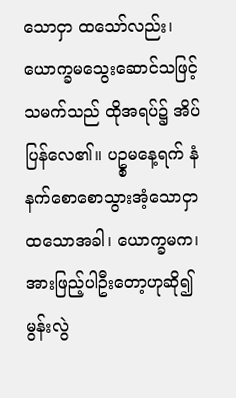သောငှာ ထသော်လည်း၊ ယောက္ခမသွေးဆောင်သဖြင့် သမက်သည် ထိုအရပ်၌ အိပ်ပြန်လေ၏။ ပဥ္စမနေ့ရက် နံနက်စောစောသွားအံ့သောငှာ ထသောအခါ၊ ယောက္ခမက၊ အားဖြည့်ပါဦးတော့ဟုဆို၍ မွန်းလွဲ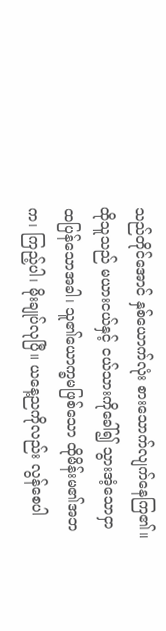သည်တိုင်အောင် နှစ်ယောက်လုံး စားသောက်လျက်နေကြ၏။ ထိုသူသည် မယားငယ်နှင့် ငယ်သားကိုခေါ်၍ သွားအံ့သောငှာ ထပြန်သောအခါ၊ သူ၏ယောက္ခမဖြစ်သော ထိုမိန်းမ၏အဘက၊ ကြည့်ပါ၊ မိုးချုပ်လုပြီ။ ယနေ့ညကိုလည်း လွန်စေပါ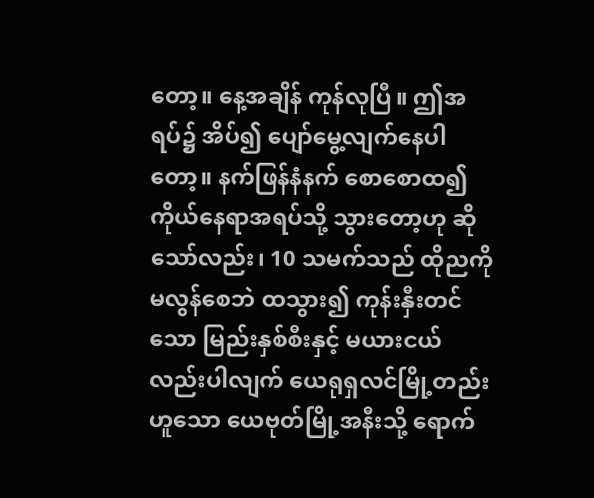တော့။ နေ့အချိန် ကုန်လုပြီ။ ဤအရပ်၌ အိပ်၍ ပျော်မွေ့လျက်နေပါတော့။ နက်ဖြန်နံနက် စောစောထ၍ ကိုယ်နေရာအရပ်သို့ သွားတော့ဟု ဆိုသော်လည်း၊ 10 သမက်သည် ထိုညကိုမလွန်စေဘဲ ထသွား၍ ကုန်းနှီးတင်သော မြည်းနှစ်စီးနှင့် မယားငယ်လည်းပါလျက် ယေရုရှလင်မြို့တည်းဟူသော ယေဗုတ်မြို့အနီးသို့ ရောက်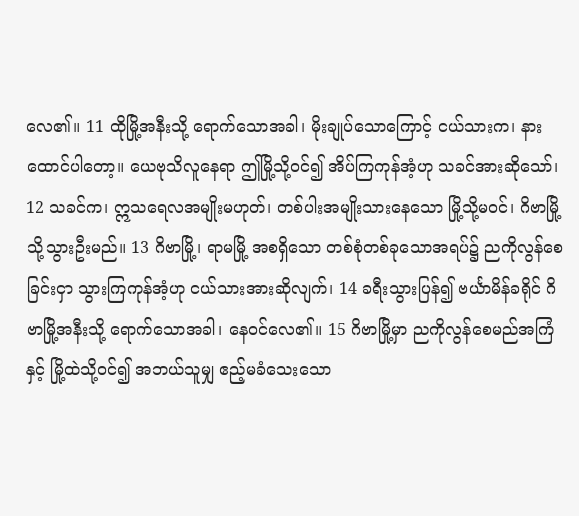လေ၏။ 11 ထိုမြို့အနီးသို့ ရောက်သောအခါ၊ မိုးချုပ်သောကြောင့် ငယ်သားက၊ နားထောင်ပါတော့။ ယေဗုသိလူနေရာ ဤမြို့သို့ဝင်၍ အိပ်ကြကုန်အံ့ဟု သခင်အားဆိုသော်၊ 12 သခင်က၊ ဣသရေလအမျိုးမဟုတ်၊ တစ်ပါးအမျိုးသားနေသော မြို့သို့မဝင်၊ ဂိဗာမြို့သို့သွားဦးမည်။ 13 ဂိဗာမြို့၊ ရာမမြို့ အစရှိသော တစ်စုံတစ်ခုသောအရပ်၌ ညကိုလွန်စေခြင်းငှာ သွားကြကုန်အံ့ဟု ငယ်သားအားဆိုလျက်၊ 14 ခရီးသွားပြန်၍ ဗင်္ယာမိန်ခရိုင် ဂိဗာမြို့အနီးသို့ ရောက်သောအခါ၊ နေဝင်လေ၏။ 15 ဂိဗာမြို့မှာ ညကိုလွန်စေမည်အကြံနှင့် မြို့ထဲသို့ဝင်၍ အဘယ်သူမျှ ဧည့်မခံသေးသော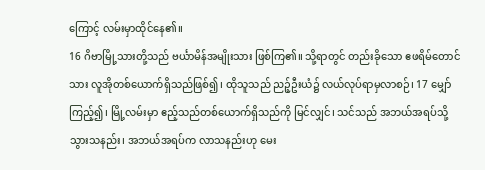ကြောင့် လမ်းမှာထိုင်နေ၏။
16 ဂိဗာမြို့သားတို့သည် ဗင်္ယာမိန်အမျိုးသား ဖြစ်ကြ၏။ သို့ရာတွင် တည်းခိုသော ဧဖရိမ်တောင်သား လူအိုတစ်ယောက်ရှိသည်ဖြစ်၍၊ ထိုသူသည် ညဉ့်ဦးယံ၌ လယ်လုပ်ရာမှလာစဉ်၊ 17 မျှော်ကြည့်၍၊ မြို့လမ်းမှာ ဧည့်သည်တစ်ယောက်ရှိသည်ကို မြင်လျှင်၊ သင်သည် အဘယ်အရပ်သို့ သွားသနည်း၊ အဘယ်အရပ်က လာသနည်းဟု မေး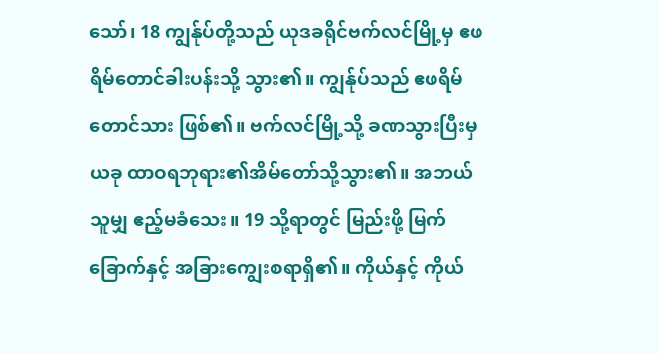သော်၊ 18 ကျွန်ုပ်တို့သည် ယုဒခရိုင်ဗက်လင်မြို့မှ ဧဖရိမ်တောင်ခါးပန်းသို့ သွား၏။ ကျွန်ုပ်သည် ဧဖရိမ်တောင်သား ဖြစ်၏။ ဗက်လင်မြို့သို့ ခဏသွားပြီးမှ ယခု ထာဝရဘုရား၏အိမ်တော်သို့သွား၏။ အဘယ်သူမျှ ဧည့်မခံသေး။ 19 သို့ရာတွင် မြည်းဖို့ မြက်ခြောက်နှင့် အခြားကျွေးစရာရှိ၏။ ကိုယ်နှင့် ကိုယ်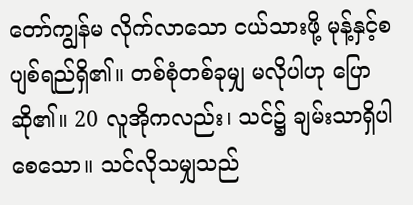တော်ကျွန်မ လိုက်လာသော ငယ်သားဖို့ မုန့်နှင့်စပျစ်ရည်ရှိ၏။ တစ်စုံတစ်ခုမျှ မလိုပါဟု ပြောဆို၏။ 20 လူအိုကလည်း၊ သင်၌ ချမ်းသာရှိပါစေသော။ သင်လိုသမျှသည်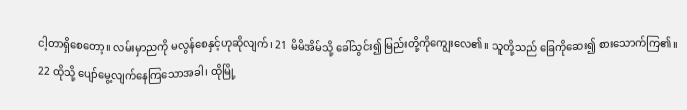ငါ့တာရှိစေတော့။ လမ်းမှာညကို မလွန်စေနှင့်ဟုဆိုလျက်၊ 21 မိမိအိမ်သို့ ခေါ်သွင်း၍ မြည်းတို့ကိုကျွေးလေ၏။ သူတို့သည် ခြေကိုဆေး၍ စားသောက်ကြ၏။
22 ထိုသို့ ပျော်မွေ့လျက်နေကြသောအခါ၊ ထိုမြို့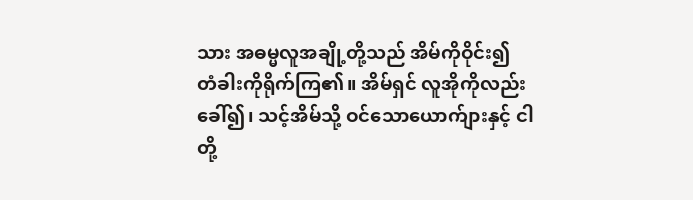သား အဓမ္မလူအချို့တို့သည် အိမ်ကိုဝိုင်း၍ တံခါးကိုရိုက်ကြ၏။ အိမ်ရှင် လူအိုကိုလည်းခေါ်၍၊ သင့်အိမ်သို့ ဝင်သောယောက်ျားနှင့် ငါတို့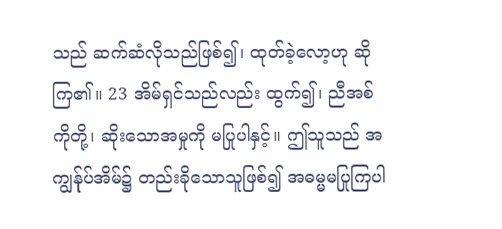သည် ဆက်ဆံလိုသည်ဖြစ်၍၊ ထုတ်ခဲ့လော့ဟု ဆိုကြ၏။ 23 အိမ်ရှင်သည်လည်း ထွက်၍၊ ညီအစ်ကိုတို့၊ ဆိုးသောအမှုကို မပြုပါနှင့်။ ဤသူသည် အကျွန်ုပ်အိမ်၌ တည်းခိုသောသူဖြစ်၍ အဓမ္မမပြုကြပါ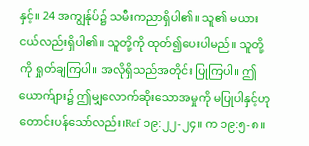နှင့်။ 24 အကျွန်ုပ်၌ သမီးကညာရှိပါ၏။ သူ၏ မယားငယ်လည်းရှိပါ၏။ သူတို့ကို ထုတ်၍ပေးပါမည်။ သူတို့ကို ရှုတ်ချကြပါ။ အလိုရှိသည်အတိုင်း ပြုကြပါ။ ဤယောက်ျား၌ ဤမျှလောက်ဆိုးသောအမှုကို မပြုပါနှင့်ဟု တောင်းပန်သော်လည်း၊Ref ၁၉:၂၂-၂၄။ က ၁၉:၅-၈။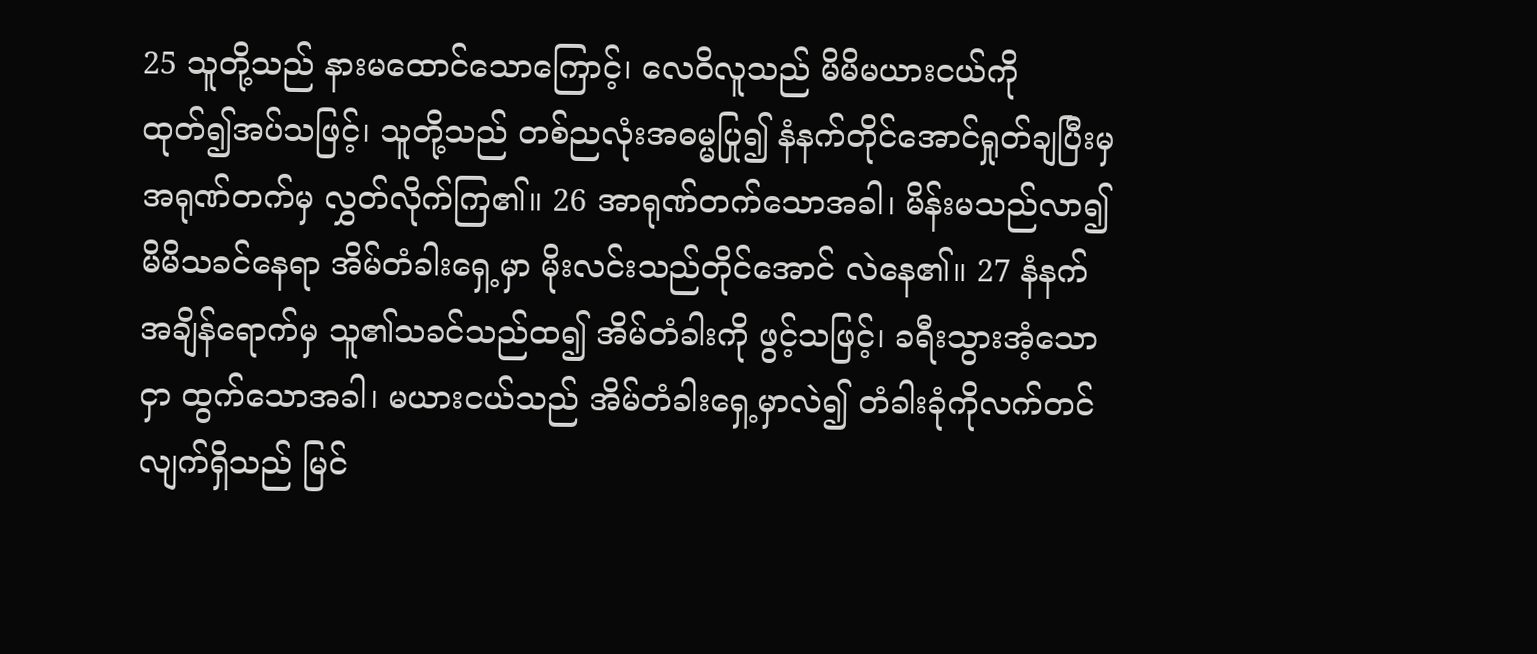25 သူတို့သည် နားမထောင်သောကြောင့်၊ လေဝိလူသည် မိမိမယားငယ်ကို ထုတ်၍အပ်သဖြင့်၊ သူတို့သည် တစ်ညလုံးအဓမ္မပြု၍ နံနက်တိုင်အောင်ရှုတ်ချပြီးမှ အရုဏ်တက်မှ လွှတ်လိုက်ကြ၏။ 26 အာရုဏ်တက်သောအခါ၊ မိန်းမသည်လာ၍ မိမိသခင်နေရာ အိမ်တံခါးရှေ့မှာ မိုးလင်းသည်တိုင်အောင် လဲနေ၏။ 27 နံနက်အချိန်ရောက်မှ သူ၏သခင်သည်ထ၍ အိမ်တံခါးကို ဖွင့်သဖြင့်၊ ခရီးသွားအံ့သောငှာ ထွက်သောအခါ၊ မယားငယ်သည် အိမ်တံခါးရှေ့မှာလဲ၍ တံခါးခုံကိုလက်တင်လျက်ရှိသည် မြင်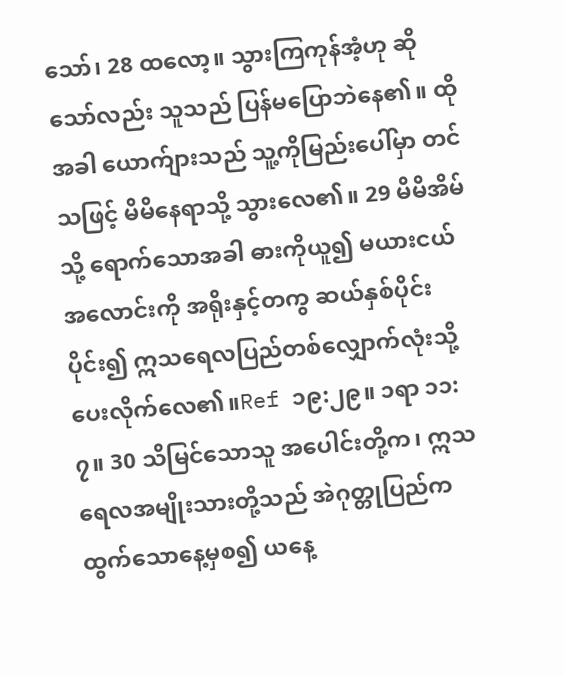သော်၊ 28 ထလော့။ သွားကြကုန်အံ့ဟု ဆိုသော်လည်း သူသည် ပြန်မပြောဘဲနေ၏။ ထိုအခါ ယောက်ျားသည် သူ့ကိုမြည်းပေါ်မှာ တင်သဖြင့် မိမိနေရာသို့ သွားလေ၏။ 29 မိမိအိမ်သို့ ရောက်သောအခါ ဓားကိုယူ၍ မယားငယ်အလောင်းကို အရိုးနှင့်တကွ ဆယ်နှစ်ပိုင်းပိုင်း၍ ဣသရေလပြည်တစ်လျှောက်လုံးသို့ ပေးလိုက်လေ၏။Ref ၁၉:၂၉။ ၁ရာ ၁၁:၇။ 30 သိမြင်သောသူ အပေါင်းတို့က၊ ဣသရေလအမျိုးသားတို့သည် အဲဂုတ္တုပြည်က ထွက်သောနေ့မှစ၍ ယနေ့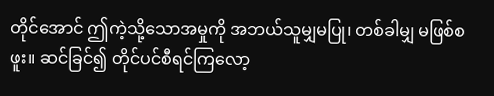တိုင်အောင် ဤကဲ့သို့သောအမှုကို အဘယ်သူမျှမပြု၊ တစ်ခါမျှ မဖြစ်စဖူး။ ဆင်ခြင်၍ တိုင်ပင်စီရင်ကြလော့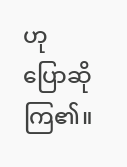ဟု ပြောဆိုကြ၏။